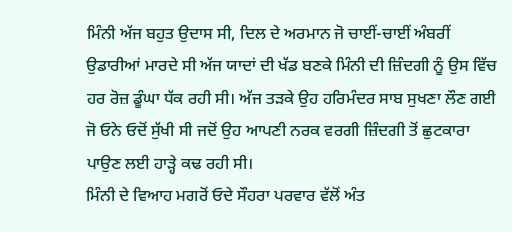ਮਿੰਨੀ ਅੱਜ ਬਹੁਤ ਉਦਾਸ ਸੀ, ਦਿਲ ਦੇ ਅਰਮਾਨ ਜੋ ਚਾਈਂ-ਚਾਈਂ ਅੰਬਰੀਂ ਉਡਾਰੀਆਂ ਮਾਰਦੇ ਸੀ ਅੱਜ ਯਾਦਾਂ ਦੀ ਖੱਡ ਬਣਕੇ ਮਿੰਨੀ ਦੀ ਜ਼ਿੰਦਗੀ ਨੂੰ ਉਸ ਵਿੱਚ ਹਰ ਰੋਜ਼ ਡੂੰਘਾ ਧੱਕ ਰਹੀ ਸੀ। ਅੱਜ ਤੜਕੇ ਉਹ ਹਰਿਮੰਦਰ ਸਾਬ ਸੁਖਣਾ ਲੌਣ ਗਈ ਜੋ ਓਨੇ ਓਦੋਂ ਸੁੱਖੀ ਸੀ ਜਦੋਂ ਉਹ ਆਪਣੀ ਨਰਕ ਵਰਗੀ ਜ਼ਿੰਦਗੀ ਤੋਂ ਛੁਟਕਾਰਾ ਪਾਉਣ ਲਈ ਹਾੜ੍ਹੇ ਕਢ ਰਹੀ ਸੀ।
ਮਿੰਨੀ ਦੇ ਵਿਆਹ ਮਗਰੋਂ ਓਦੇ ਸੌਹਰਾ ਪਰਵਾਰ ਵੱਲੋਂ ਅੰਤ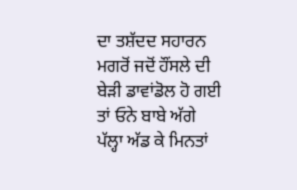ਦਾ ਤਸ਼ੱਦਦ ਸਹਾਰਨ ਮਗਰੋਂ ਜਦੋਂ ਹੌਂਸਲੇ ਦੀ ਬੇੜੀ ਡਾਵਾਂਡੋਲ ਹੋ ਗਈ ਤਾਂ ਓਨੇ ਬਾਬੇ ਅੱਗੇ ਪੱਲ੍ਹਾ ਅੱਡ ਕੇ ਮਿਨਤਾਂ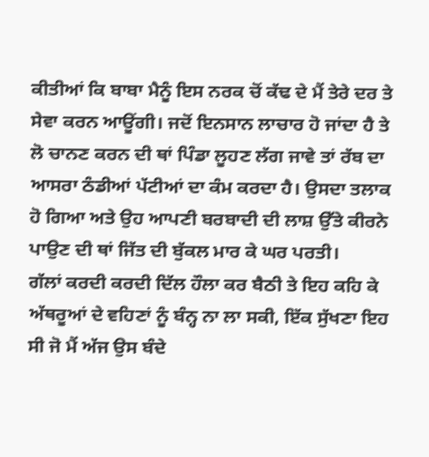ਕੀਤੀਆਂ ਕਿ ਬਾਬਾ ਮੈਨੂੰ ਇਸ ਨਰਕ ਚੋਂ ਕੱਢ ਦੇ ਮੈਂ ਤੇਰੇ ਦਰ ਤੇ ਸੇਵਾ ਕਰਨ ਆਊਂਗੀ। ਜਦੋਂ ਇਨਸਾਨ ਲਾਚਾਰ ਹੋ ਜਾਂਦਾ ਹੈ ਤੇ ਲੋ ਚਾਨਣ ਕਰਨ ਦੀ ਥਾਂ ਪਿੰਡਾ ਲੂਹਣ ਲੱਗ ਜਾਵੇ ਤਾਂ ਰੱਬ ਦਾ ਆਸਰਾ ਠੰਡੀਆਂ ਪੱਟੀਆਂ ਦਾ ਕੰਮ ਕਰਦਾ ਹੈ। ਉਸਦਾ ਤਲਾਕ ਹੋ ਗਿਆ ਅਤੇ ਉਹ ਆਪਣੀ ਬਰਬਾਦੀ ਦੀ ਲਾਸ਼ ਉੱਤੇ ਕੀਰਨੇ ਪਾਉਣ ਦੀ ਥਾਂ ਜਿੱਤ ਦੀ ਬੁੱਕਲ ਮਾਰ ਕੇ ਘਰ ਪਰਤੀ।
ਗੱਲਾਂ ਕਰਦੀ ਕਰਦੀ ਦਿੱਲ ਹੌਲਾ ਕਰ ਬੈਠੀ ਤੇ ਇਹ ਕਹਿ ਕੇ ਅੱਥਰੂਆਂ ਦੇ ਵਹਿਣਾਂ ਨੂੰ ਬੰਨ੍ਹ ਨਾ ਲਾ ਸਕੀ, ਇੱਕ ਸੁੱਖਣਾ ਇਹ ਸੀ ਜੋ ਮੈਂ ਅੱਜ ਉਸ ਬੰਦੇ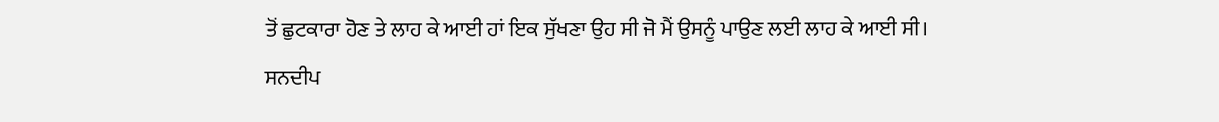ਤੋਂ ਛੁਟਕਾਰਾ ਹੋਣ ਤੇ ਲਾਹ ਕੇ ਆਈ ਹਾਂ ਇਕ ਸੁੱਖਣਾ ਉਹ ਸੀ ਜੋ ਮੈਂ ਉਸਨੂੰ ਪਾਉਣ ਲਈ ਲਾਹ ਕੇ ਆਈ ਸੀ।
ਸਨਦੀਪ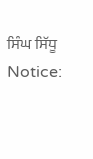ਸਿੰਘ ਸਿੱਧੂ
Notice: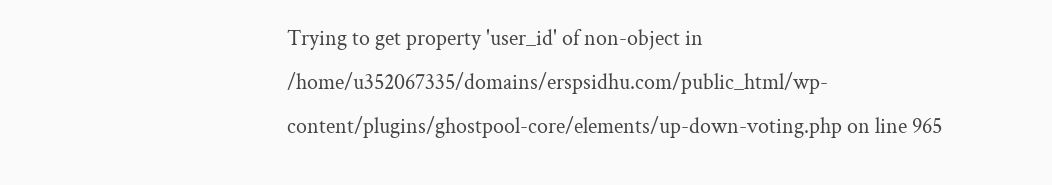Trying to get property 'user_id' of non-object in /home/u352067335/domains/erspsidhu.com/public_html/wp-content/plugins/ghostpool-core/elements/up-down-voting.php on line 965